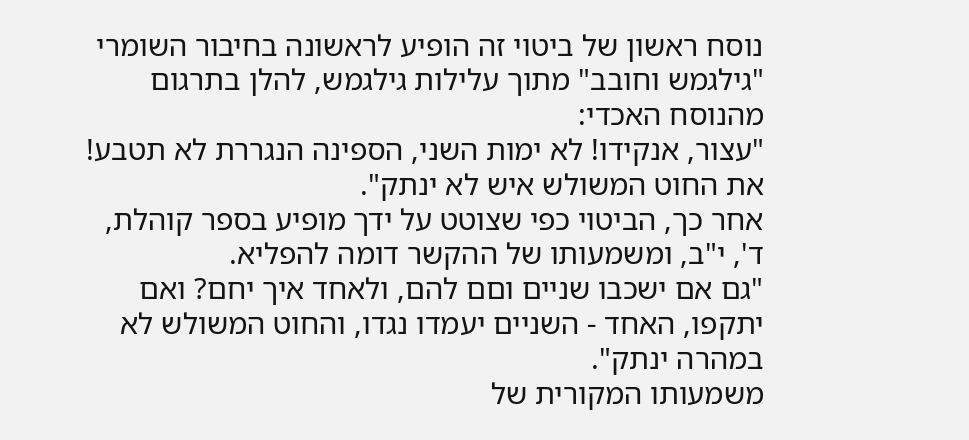נוסח ראשון של ביטוי זה הופיע לראשונה בחיבור השומרי "גילגמש וחובב" מתוך עלילות גילגמש, להלן בתרגום מהנוסח האכדי:
"עצור, אנקידו! לא ימות השני, הספינה הנגררת לא תטבע! את החוט המשולש איש לא ינתק".
אחר כך, הביטוי כפי שצוטט על ידך מופיע בספר קוהלת, ד', י"ב, ומשמעותו של ההקשר דומה להפליא.
"גם אם ישכבו שניים וםם להם, ולאחד איך יחם? ואם יתקפו, האחד - השניים יעמדו נגדו, והחוט המשולש לא במהרה ינתק".
משמעותו המקורית של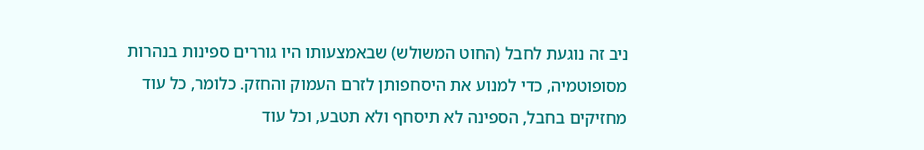ניב זה נוגעת לחבל (החוט המשולש) שבאמצעותו היו גוררים ספינות בנהרות מסופוטמיה, כדי למנוע את היסחפותן לזרם העמוק והחזק. כלומר, כל עוד מחזיקים בחבל, הספינה לא תיסחף ולא תטבע, וכל עוד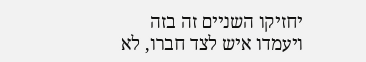יחזיקו השניים זה בזה ויעמדו איש לצד חברו, לא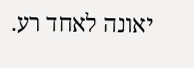יאונה לאחד רע.